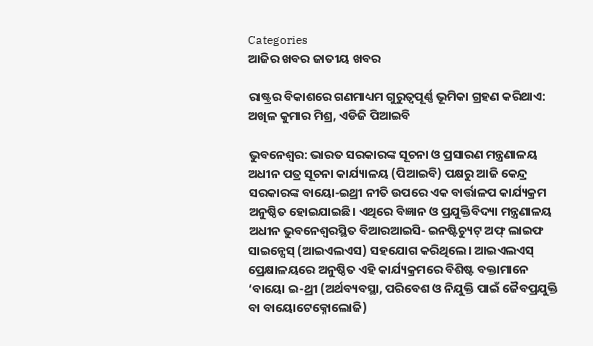Categories
ଆଜିର ଖବର ଜାତୀୟ ଖବର

ରାଷ୍ଟ୍ରର ବିକାଶରେ ଗଣମାଧ୍ୟମ ଗୁରୁତ୍ୱପୂର୍ଣ୍ଣ ଭୂମିକା ଗ୍ରହଣ କରିଥାଏ: ଅଖିଳ କୁମାର ମିଶ୍ର, ଏଡିଜି ପିଆଇବି

ଭୁବନେଶ୍ୱର: ଭାରତ ସରକାରଙ୍କ ସୂଚନା ଓ ପ୍ରସାରଣ ମନ୍ତ୍ରଣାଳୟ ଅଧୀନ ପତ୍ର ସୂଚନା କାର୍ଯ୍ୟାଳୟ (ପିଆଇବି) ପକ୍ଷରୁ ଆଜି କେନ୍ଦ୍ର ସରକାରଙ୍କ ବାୟୋ-ଇଥ୍ରୀ ନୀତି ଉପରେ ଏକ ବାର୍ତ୍ତାଳପ କାର୍ଯ୍ୟକ୍ରମ ଅନୁଷ୍ଠିତ ହୋଇଯାଇଛି। ଏଥିରେ ବିଜ୍ଞାନ ଓ ପ୍ରଯୁକ୍ତିବିଦ୍ୟା ମନ୍ତ୍ରଣାଳୟ ଅଧୀନ ଭୁବନେଶ୍ୱରସ୍ଥିତ ବିଆରଆଇସି- ଇନଷ୍ଟିଚ୍ୟୁଟ୍‌ ଅଫ୍‌ ଲାଇଫ ସାଇନ୍ସେସ୍‌ (ଆଇଏଲଏସ) ସହଯୋଗ କରିଥିଲେ। ଆଇଏଲଏସ୍ ପ୍ରେକ୍ଷାଳୟରେ ଅନୁଷ୍ଠିତ ଏହି କାର୍ଯ୍ୟକ୍ରମରେ ବିଶିଷ୍ଟ ବକ୍ତାମାନେ ‘ବାୟୋ ଇ-ଥ୍ରୀ (ଅର୍ଥବ୍ୟବସ୍ଥା, ପରିବେଶ ଓ ନିଯୁକ୍ତି ପାଇଁ ଜୈବପ୍ରଯୁକ୍ତି ବା ବାୟୋଟେକ୍ନୋଲୋଜି)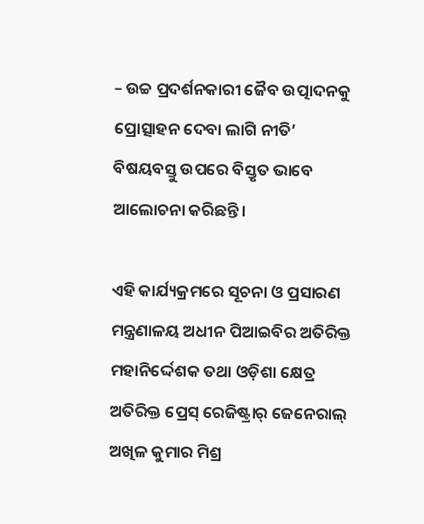– ଉଚ୍ଚ ପ୍ରଦର୍ଶନକାରୀ ଜୈବ ଉତ୍ପାଦନକୁ ପ୍ରୋତ୍ସାହନ ଦେବା ଲାଗି ନୀତି’ ବିଷୟବସ୍ତୁ ଉପରେ ବିସ୍ତୃତ ଭାବେ ଆଲୋଚନା କରିଛନ୍ତି।

ଏହି କାର୍ଯ୍ୟକ୍ରମରେ ସୂଚନା ଓ ପ୍ରସାରଣ ମନ୍ତ୍ରଣାଳୟ ଅଧୀନ ପିଆଇବିର ଅତିରିକ୍ତ ମହାନିର୍ଦ୍ଦେଶକ ତଥା ଓଡ଼ିଶା କ୍ଷେତ୍ର ଅତିରିକ୍ତ ପ୍ରେସ୍ ରେଜିଷ୍ଟ୍ରାର୍ ଜେନେରାଲ୍ ଅଖିଳ କୁମାର ମିଶ୍ର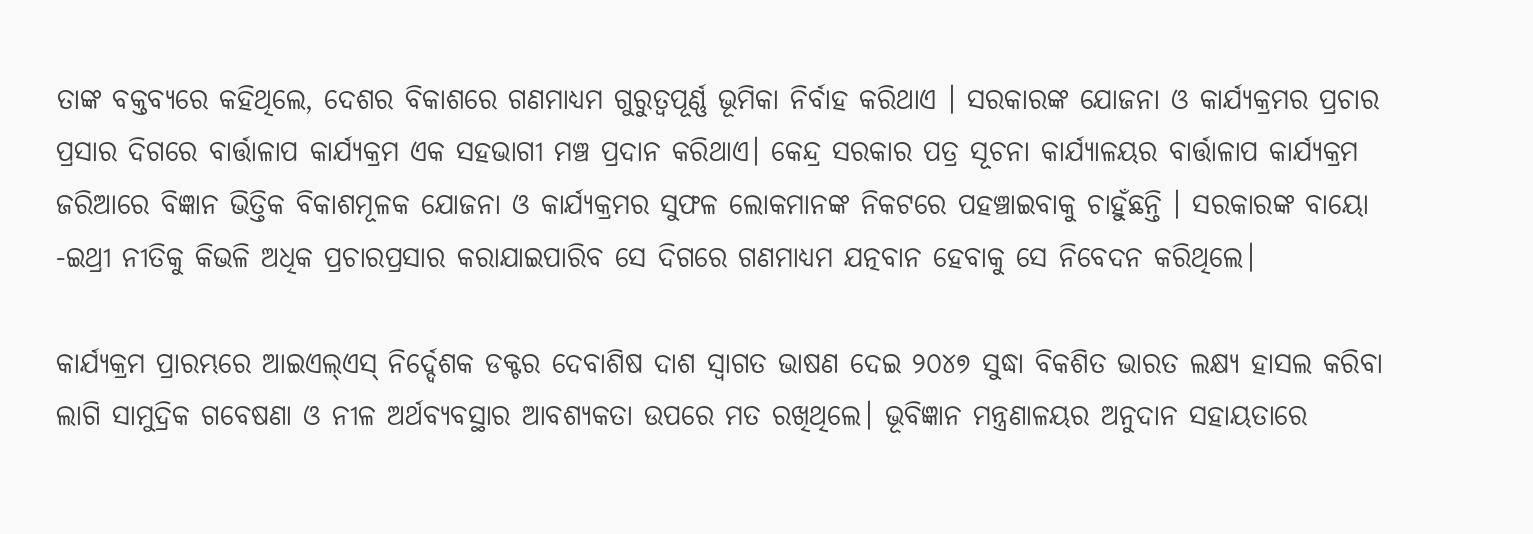ତାଙ୍କ ବକ୍ତବ୍ୟରେ କହିଥିଲେ, ଦେଶର ବିକାଶରେ ଗଣମାଧ୍ୟମ ଗୁରୁତ୍ବପୂର୍ଣ୍ଣ ଭୂମିକା ନିର୍ବାହ କରିଥାଏ । ସରକାରଙ୍କ ଯୋଜନା ଓ କାର୍ଯ୍ୟକ୍ରମର ପ୍ରଚାର ପ୍ରସାର ଦିଗରେ ବାର୍ତ୍ତାଳାପ କାର୍ଯ୍ୟକ୍ରମ ଏକ ସହଭାଗୀ ମଞ୍ଚ ପ୍ରଦାନ କରିଥାଏ। କେନ୍ଦ୍ର ସରକାର ପତ୍ର ସୂଚନା କାର୍ଯ୍ୟାଳୟର ବାର୍ତ୍ତାଳାପ କାର୍ଯ୍ୟକ୍ରମ ଜରିଆରେ ବିଜ୍ଞାନ ଭିତ୍ତିକ ବିକାଶମୂଳକ ଯୋଜନା ଓ କାର୍ଯ୍ୟକ୍ରମର ସୁଫଳ ଲୋକମାନଙ୍କ ନିକଟରେ ପହଞ୍ଚାଇବାକୁ ଚାହୁଁଛନ୍ତି । ସରକାରଙ୍କ ବାୟୋ -ଇଥ୍ରୀ ନୀତିକୁ କିଭଳି ଅଧିକ ପ୍ରଚାରପ୍ରସାର କରାଯାଇପାରିବ ସେ ଦିଗରେ ଗଣମାଧ୍ୟମ ଯତ୍ନବାନ ହେବାକୁ ସେ ନିବେଦନ କରିଥିଲେ।

କାର୍ଯ୍ୟକ୍ରମ ପ୍ରାରମ୍ଭରେ ଆଇଏଲ୍ଏସ୍ ନିର୍ଦ୍ଦେଶକ ଡକ୍ଟର ଦେବାଶିଷ ଦାଶ ସ୍ୱାଗତ ଭାଷଣ ଦେଇ ୨୦୪୭ ସୁଦ୍ଧା ବିକଶିତ ଭାରତ ଲକ୍ଷ୍ୟ ହାସଲ କରିବା ଲାଗି ସାମୁଦ୍ରିକ ଗବେଷଣା ଓ ନୀଳ ଅର୍ଥବ୍ୟବସ୍ଥାର ଆବଶ୍ୟକତା ଉପରେ ମତ ରଖିଥିଲେ। ଭୂବିଜ୍ଞାନ ମନ୍ତ୍ରଣାଳୟର ଅନୁଦାନ ସହାୟତାରେ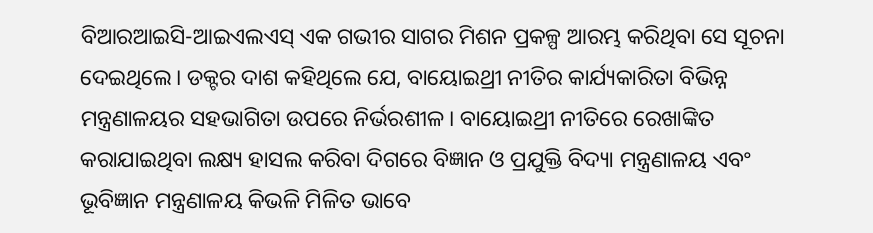ବିଆରଆଇସି-ଆଇଏଲଏସ୍ ଏକ ଗଭୀର ସାଗର ମିଶନ ପ୍ରକଳ୍ପ ଆରମ୍ଭ କରିଥିବା ସେ ସୂଚନା ଦେଇଥିଲେ। ଡକ୍ଟର ଦାଶ କହିଥିଲେ ଯେ, ବାୟୋଇଥ୍ରୀ ନୀତିର କାର୍ଯ୍ୟକାରିତା ବିଭିନ୍ନ ମନ୍ତ୍ରଣାଳୟର ସହଭାଗିତା ଉପରେ ନିର୍ଭରଶୀଳ। ବାୟୋଇଥ୍ରୀ ନୀତିରେ ରେଖାଙ୍କିତ କରାଯାଇଥିବା ଲକ୍ଷ୍ୟ ହାସଲ କରିବା ଦିଗରେ ବିଜ୍ଞାନ ଓ ପ୍ରଯୁକ୍ତି ବିଦ୍ୟା ମନ୍ତ୍ରଣାଳୟ ଏବଂ ଭୂବିଜ୍ଞାନ ମନ୍ତ୍ରଣାଳୟ କିଭଳି ମିଳିତ ଭାବେ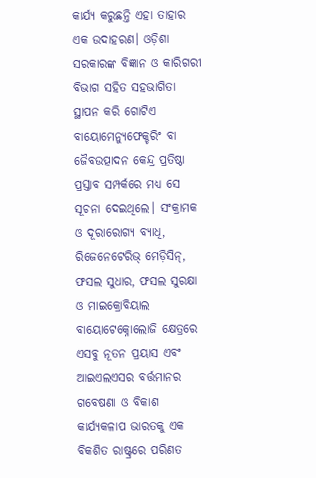କାର୍ଯ୍ୟ କରୁଛନ୍ତି ଏହା ତାହାର ଏକ ଉଦାହରଣ। ଓଡ଼ିଶା ସରକାରଙ୍କ ବିଜ୍ଞାନ ଓ କାରିଗରୀ ବିଭାଗ ସହିତ ସହଭାଗିତା ସ୍ଥାପନ କରି ଗୋଟିଏ ବାୟୋମେନ୍ୟୁଫେକ୍ଚରିଂ ବା ଜୈବଉତ୍ପାଦନ କେନ୍ଦ୍ର ପ୍ରତିଷ୍ଠା ପ୍ରସ୍ତାବ ସମ୍ପର୍କରେ ମଧ୍ୟ ସେ ସୂଚନା ଦେଇଥିଲେ। ସଂକ୍ରାମକ ଓ ଦୂରାରୋଗ୍ୟ ବ୍ୟାଧି, ରିଜେନେଟେରିଭ୍ ମେଡ଼ିସିନ୍, ଫସଲ ସୁଧାର, ଫସଲ ସୁରକ୍ଷା ଓ ମାଇକ୍ରୋବିୟାଲ ବାୟୋଟେକ୍ନୋଲୋଜି କ୍ଷେତ୍ରରେ ଏସବୁ ନୂତନ ପ୍ରୟାସ ଏବଂ ଆଇଏଲଏସର ବର୍ତ୍ତମାନର ଗବେଷଣା ଓ ବିକାଶ କାର୍ଯ୍ୟକଳାପ ଭାରତକୁ ଏକ ବିକଶିତ ରାଷ୍ଟ୍ରରେ ପରିଣତ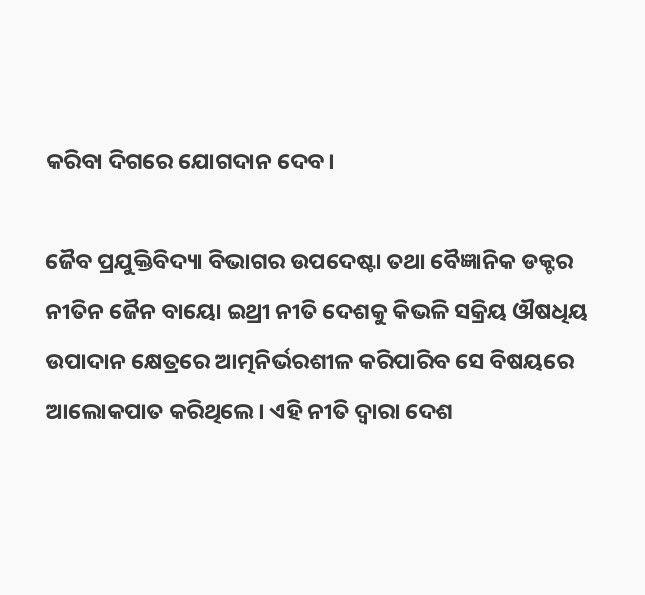କରିବା ଦିଗରେ ଯୋଗଦାନ ଦେବ।

ଜୈବ ପ୍ରଯୁକ୍ତିବିଦ୍ୟା ବିଭାଗର ଉପଦେଷ୍ଟା ତଥା ବୈଜ୍ଞାନିକ ଡକ୍ଟର ନୀତିନ ଜୈନ ବାୟୋ ଇଥ୍ରୀ ନୀତି ଦେଶକୁ କିଭଳି ସକ୍ରିୟ ଔଷଧିୟ ଉପାଦାନ କ୍ଷେତ୍ରରେ ଆତ୍ମନିର୍ଭରଶୀଳ କରିପାରିବ ସେ ବିଷୟରେ ଆଲୋକପାତ କରିଥିଲେ। ଏହି ନୀତି ଦ୍ୱାରା ଦେଶ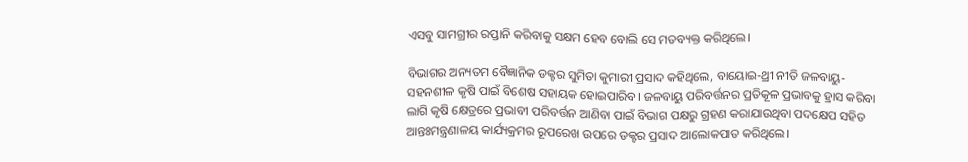ଏସବୁ ସାମଗ୍ରୀର ରପ୍ତାନି କରିବାକୁ ସକ୍ଷମ ହେବ ବୋଲି ସେ ମତବ୍ୟକ୍ତ କରିଥିଲେ।

ବିଭାଗର ଅନ୍ୟତମ ବୈଜ୍ଞାନିକ ଡକ୍ଟର ସୁମିତା କୁମାରୀ ପ୍ରସାଦ କହିଥିଲେ, ବାୟୋଇ-ଥ୍ରୀ ନୀତି ଜଳବାୟୁ-ସହନଶୀଳ କୃଷି ପାଇଁ ବିଶେଷ ସହାୟକ ହୋଇପାରିବ। ଜଳବାୟୁ ପରିବର୍ତ୍ତନର ପ୍ରତିକୂଳ ପ୍ରଭାବକୁ ହ୍ରାସ କରିବା ଲାଗି କୃଷି କ୍ଷେତ୍ରରେ ପ୍ରଭାବୀ ପରିବର୍ତ୍ତନ ଆଣିବା ପାଇଁ ବିଭାଗ ପକ୍ଷରୁ ଗ୍ରହଣ କରାଯାଉଥିବା ପଦକ୍ଷେପ ସହିତ ଆନ୍ତଃମନ୍ତ୍ରଣାଳୟ କାର୍ଯ୍ୟକ୍ରମର ରୂପରେଖ ଉପରେ ଡକ୍ଟର ପ୍ରସାଦ ଆଲୋକପାତ କରିଥିଲେ।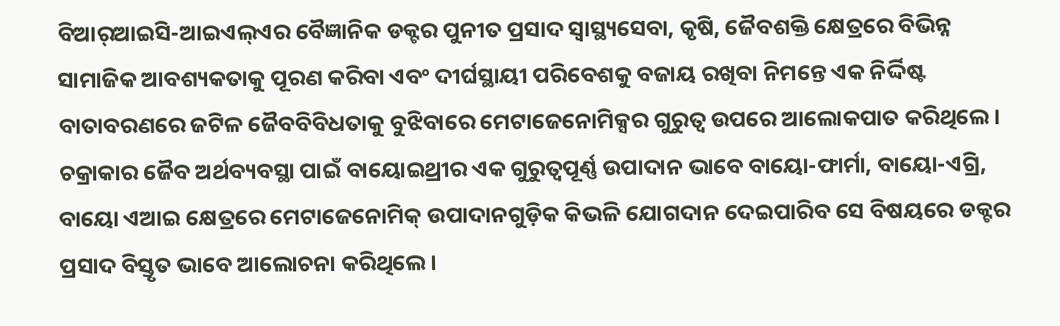ବିଆର୍‌ଆଇସି-ଆଇଏଲ୍ଏର ବୈଜ୍ଞାନିକ ଡକ୍ଟର ପୁନୀତ ପ୍ରସାଦ ସ୍ୱାସ୍ଥ୍ୟସେବା, କୃଷି, ଜୈବଶକ୍ତି କ୍ଷେତ୍ରରେ ବିଭିନ୍ନ ସାମାଜିକ ଆବଶ୍ୟକତାକୁ ପୂରଣ କରିବା ଏବଂ ଦୀର୍ଘସ୍ଥାୟୀ ପରିବେଶକୁ ବଜାୟ ରଖିବା ନିମନ୍ତେ ଏକ ନିର୍ଦ୍ଦିଷ୍ଟ ବାତାବରଣରେ ଜଟିଳ ଜୈବବିବିଧତାକୁ ବୁଝିବାରେ ମେଟାଜେନୋମିକ୍ସର ଗୁରୁତ୍ୱ ଉପରେ ଆଲୋକପାତ କରିଥିଲେ। ଚକ୍ରାକାର ଜୈବ ଅର୍ଥବ୍ୟବସ୍ଥା ପାଇଁ ବାୟୋଇଥ୍ରୀର ଏକ ଗୁରୁତ୍ୱପୂର୍ଣ୍ଣ ଉପାଦାନ ଭାବେ ବାୟୋ-ଫାର୍ମା, ବାୟୋ-ଏଗ୍ରି, ବାୟୋ ଏଆଇ କ୍ଷେତ୍ରରେ ମେଟାଜେନୋମିକ୍ ଉପାଦାନଗୁଡ଼ିକ କିଭଳି ଯୋଗଦାନ ଦେଇପାରିବ ସେ ବିଷୟରେ ଡକ୍ଟର ପ୍ରସାଦ ବିସ୍ତୃତ ଭାବେ ଆଲୋଚନା କରିଥିଲେ।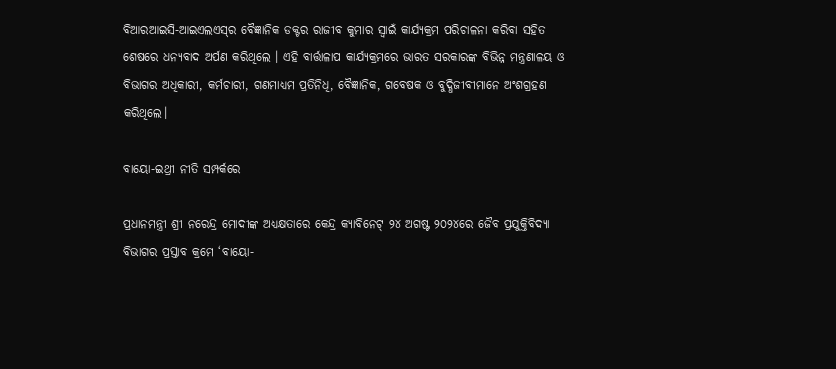ବିଆରଆଇସି-ଆଇଏଲଏସ୍‌ର ବୈଜ୍ଞାନିକ ଡକ୍ଟର ରାଜୀବ କୁମାର ସ୍ୱାଇଁ କାର୍ଯ୍ୟକ୍ରମ ପରିଚାଳନା କରିବା ସହିତ ଶେଷରେ ଧନ୍ୟବାଦ ଅର୍ପଣ କରିଥିଲେ । ଏହି ବାର୍ତ୍ତାଳାପ କାର୍ଯ୍ୟକ୍ରମରେ ଭାରତ ସରକାରଙ୍କ ବିଭିନ୍ନ ମନ୍ତ୍ରଣାଳୟ ଓ ବିଭାଗର ଅଧିକାରୀ, କର୍ମଚାରୀ, ଗଣମାଧ୍ୟମ ପ୍ରତିନିଧି, ବୈଜ୍ଞାନିକ, ଗବେଷକ ଓ ବୁଦ୍ଧିଜୀବୀମାନେ ଅଂଶଗ୍ରହଣ କରିଥିଲେ।

ବାୟୋ-ଇଥ୍ରୀ ନୀତି ସମ୍ପର୍କରେ

ପ୍ରଧାନମନ୍ତ୍ରୀ ଶ୍ରୀ ନରେନ୍ଦ୍ର ମୋଦୀଙ୍କ ଅଧ୍ୟକ୍ଷତାରେ କେନ୍ଦ୍ର କ୍ୟାବିନେଟ୍‌ ୨୪ ଅଗଷ୍ଟ ୨୦୨୪ରେ ଜୈବ ପ୍ରଯୁକ୍ତିବିଦ୍ୟା ବିଭାଗର ପ୍ରସ୍ତାବ କ୍ରମେ ‘ବାୟୋ-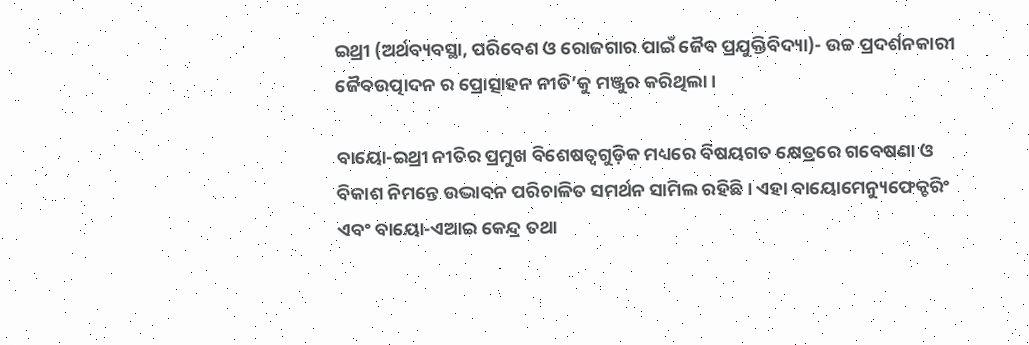ଇଥ୍ରୀ (ଅର୍ଥବ୍ୟବସ୍ଥା, ପରିବେଶ ଓ ରୋଜଗାର ପାଇଁ ଜୈବ ପ୍ରଯୁକ୍ତିବିଦ୍ୟା)- ଉଚ୍ଚ ପ୍ରଦର୍ଶନକାରୀ ଜୈବଉତ୍ପାଦନ ର ପ୍ରୋତ୍ସାହନ ନୀତି’କୁ ମଞ୍ଜୁର କରିଥିଲା।

ବାୟୋ-ଇଥ୍ରୀ ନୀତିର ପ୍ରମୁଖ ବିଶେଷତ୍ୱଗୁଡ଼ିକ ମଧ୍ୟରେ ବିଷୟଗତ କ୍ଷେତ୍ରରେ ଗବେଷଣା ଓ ବିକାଶ ନିମନ୍ତେ ଉଦ୍ଭାବନ ପରିଚାଳିତ ସମର୍ଥନ ସାମିଲ ରହିଛି। ଏହା ବାୟୋମେନ୍ୟୁଫେକ୍ଚରିଂ ଏବଂ ବାୟୋ-ଏଆଇ କେନ୍ଦ୍ର ତଥା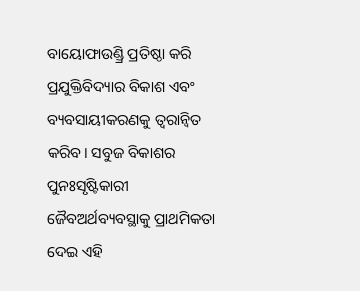ବାୟୋଫାଉଣ୍ଡ୍ରି ପ୍ରତିଷ୍ଠା କରି ପ୍ରଯୁକ୍ତିବିଦ୍ୟାର ବିକାଶ ଏବଂ ବ୍ୟବସାୟୀକରଣକୁ ତ୍ୱରାନ୍ୱିତ କରିବ। ସବୁଜ ବିକାଶର ପୁନଃସୃଷ୍ଟିକାରୀ ଜୈବଅର୍ଥବ୍ୟବସ୍ଥାକୁ ପ୍ରାଥମିକତା ଦେଇ ଏହି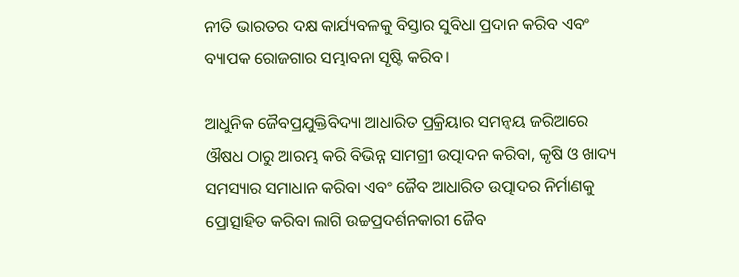ନୀତି ଭାରତର ଦକ୍ଷ କାର୍ଯ୍ୟବଳକୁ ବିସ୍ତାର ସୁବିଧା ପ୍ରଦାନ କରିବ ଏବଂ ବ୍ୟାପକ ରୋଜଗାର ସମ୍ଭାବନା ସୃଷ୍ଟି କରିବ।

ଆଧୁନିକ ଜୈବପ୍ରଯୁକ୍ତିବିଦ୍ୟା ଆଧାରିତ ପ୍ରକ୍ରିୟାର ସମନ୍ୱୟ ଜରିଆରେ ଔଷଧ ଠାରୁ ଆରମ୍ଭ କରି ବିଭିନ୍ନ ସାମଗ୍ରୀ ଉତ୍ପାଦନ କରିବା, କୃଷି ଓ ଖାଦ୍ୟ ସମସ୍ୟାର ସମାଧାନ କରିବା ଏବଂ ଜୈବ ଆଧାରିତ ଉତ୍ପାଦର ନିର୍ମାଣକୁ ପ୍ରୋତ୍ସାହିତ କରିବା ଲାଗି ଉଚ୍ଚପ୍ରଦର୍ଶନକାରୀ ଜୈବ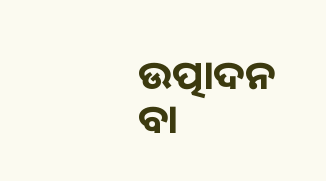ଉତ୍ପାଦନ ବା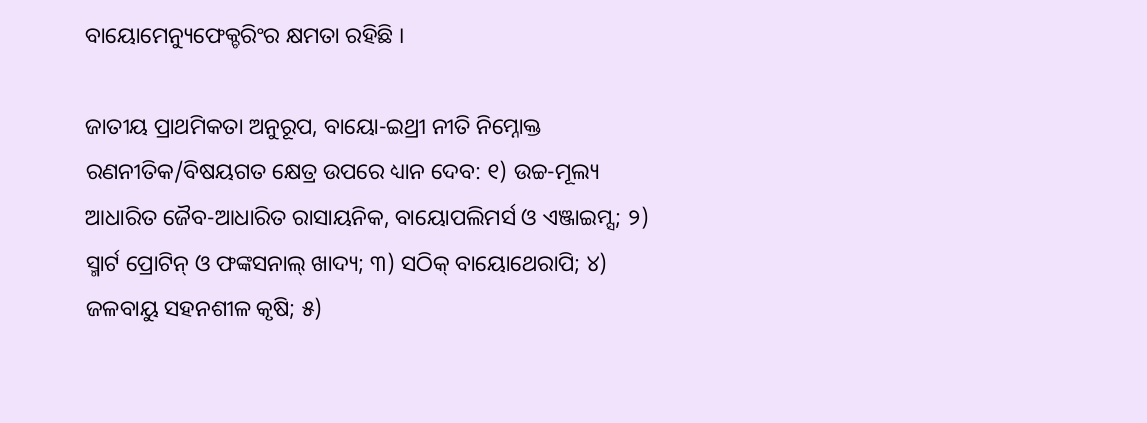ବାୟୋମେନ୍ୟୁଫେକ୍ଚରିଂର କ୍ଷମତା ରହିଛି ।

ଜାତୀୟ ପ୍ରାଥମିକତା ଅନୁରୂପ, ବାୟୋ-ଇଥ୍ରୀ ନୀତି ନିମ୍ନୋକ୍ତ ରଣନୀତିକ/ବିଷୟଗତ କ୍ଷେତ୍ର ଉପରେ ଧ୍ୟାନ ଦେବ: ୧) ଉଚ୍ଚ-ମୂଲ୍ୟ ଆଧାରିତ ଜୈବ-ଆଧାରିତ ରାସାୟନିକ, ବାୟୋପଲିମର୍ସ ଓ ଏଞ୍ଜାଇମ୍ସ; ୨) ସ୍ମାର୍ଟ ପ୍ରୋଟିନ୍‌ ଓ ଫଙ୍କସନାଲ୍‌ ଖାଦ୍ୟ; ୩) ସଠିକ୍‌ ବାୟୋଥେରାପି; ୪) ଜଳବାୟୁ ସହନଶୀଳ କୃଷି; ୫)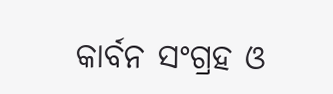କାର୍ବନ ସଂଗ୍ରହ ଓ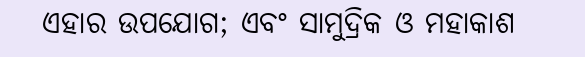ଏହାର ଉପଯୋଗ; ଏବଂ ସାମୁଦ୍ରିକ ଓ ମହାକାଶ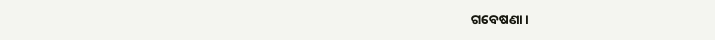ଗବେଷଣା।